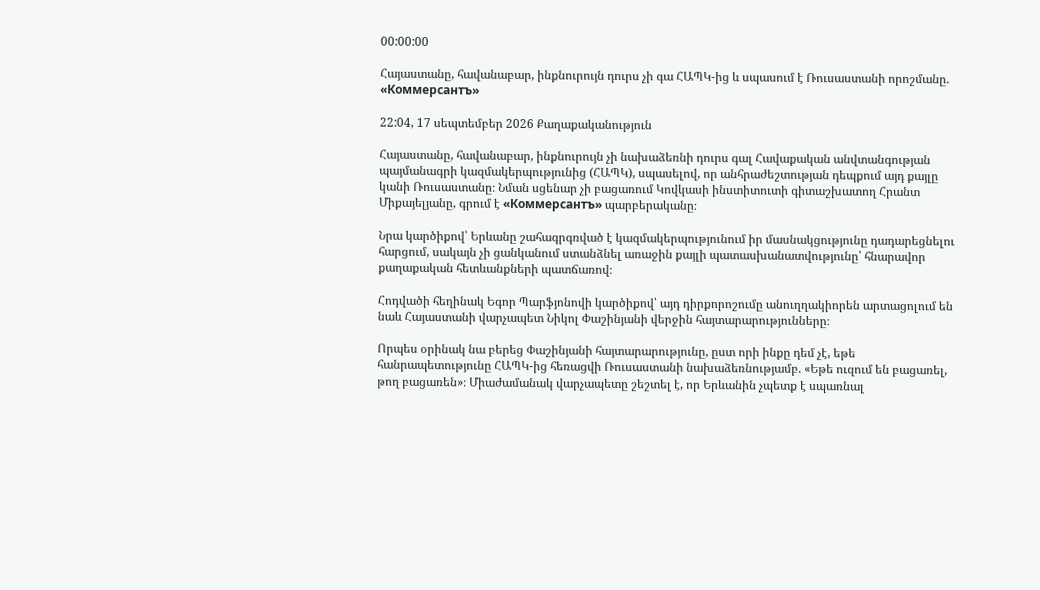00:00:00

Հայաստանը, հավանաբար, ինքնուրույն դուրս չի գա ՀԱՊԿ-ից և սպասում է Ռուսաստանի որոշմանը. «Коммерсантъ»

22:04, 17 սեպտեմբեր 2026 Քաղաքականություն

Հայաստանը, հավանաբար, ինքնուրույն չի նախաձեռնի դուրս գալ Հավաքական անվտանգության պայմանագրի կազմակերպությունից (ՀԱՊԿ), սպասելով, որ անհրաժեշտության դեպքում այդ քայլը կանի Ռուսաստանը։ Նման սցենար չի բացառում Կովկասի ինստիտուտի գիտաշխատող Հրանտ Միքայելյանը, գրում է «Коммерсантъ» պարբերականը։

Նրա կարծիքով՝ Երևանը շահագրգռված է կազմակերպությունում իր մասնակցությունը դադարեցնելու հարցում, սակայն չի ցանկանում ստանձնել առաջին քայլի պատասխանատվությունը՝ հնարավոր քաղաքական հետևանքների պատճառով։

Հոդվածի հեղինակ Եգոր Պարֆյոնովի կարծիքով՝ այդ դիրքորոշումը անուղղակիորեն արտացոլում են նաև Հայաստանի վարչապետ Նիկոլ Փաշինյանի վերջին հայտարարությունները։

Որպես օրինակ նա բերեց Փաշինյանի հայտարարությունը, ըստ որի ինքը դեմ չէ, եթե հանրապետությունը ՀԱՊԿ-ից հեռացվի Ռուսաստանի նախաձեռնությամբ. «Եթե ուզում են բացառել, թող բացառեն»։ Միաժամանակ վարչապետը շեշտել է, որ Երևանին չպետք է սպառնալ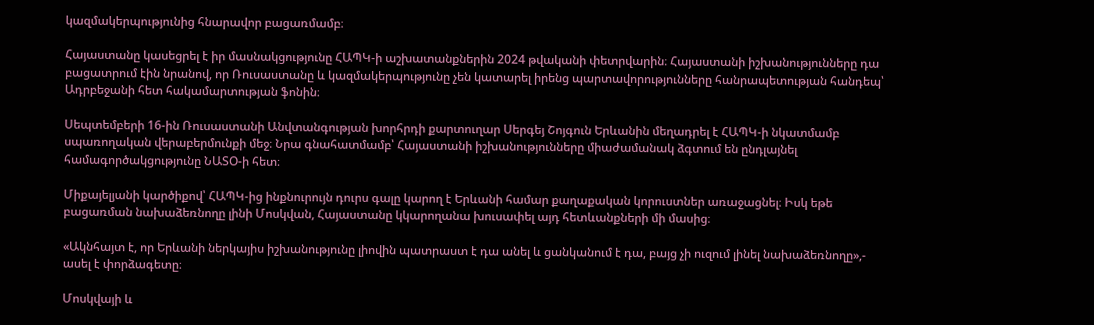կազմակերպությունից հնարավոր բացառմամբ։

Հայաստանը կասեցրել է իր մասնակցությունը ՀԱՊԿ-ի աշխատանքներին 2024 թվականի փետրվարին։ Հայաստանի իշխանությունները դա բացատրում էին նրանով, որ Ռուսաստանը և կազմակերպությունը չեն կատարել իրենց պարտավորությունները հանրապետության հանդեպ՝ Ադրբեջանի հետ հակամարտության ֆոնին։

Սեպտեմբերի 16-ին Ռուսաստանի Անվտանգության խորհրդի քարտուղար Սերգեյ Շոյգուն Երևանին մեղադրել է ՀԱՊԿ-ի նկատմամբ սպառողական վերաբերմունքի մեջ։ Նրա գնահատմամբ՝ Հայաստանի իշխանությունները միաժամանակ ձգտում են ընդլայնել համագործակցությունը ՆԱՏՕ-ի հետ։

Միքայելյանի կարծիքով՝ ՀԱՊԿ-ից ինքնուրույն դուրս գալը կարող է Երևանի համար քաղաքական կորուստներ առաջացնել։ Իսկ եթե բացառման նախաձեռնողը լինի Մոսկվան, Հայաստանը կկարողանա խուսափել այդ հետևանքների մի մասից։

«Ակնհայտ է, որ Երևանի ներկայիս իշխանությունը լիովին պատրաստ է դա անել և ցանկանում է դա, բայց չի ուզում լինել նախաձեռնողը»,- ասել է փորձագետը։

Մոսկվայի և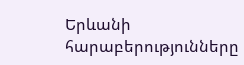Երևանի հարաբերությունները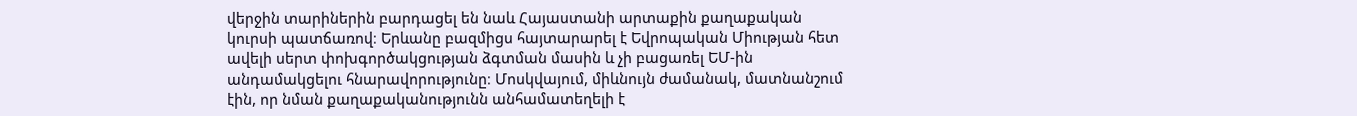վերջին տարիներին բարդացել են նաև Հայաստանի արտաքին քաղաքական կուրսի պատճառով։ Երևանը բազմիցս հայտարարել է Եվրոպական Միության հետ ավելի սերտ փոխգործակցության ձգտման մասին և չի բացառել ԵՄ-ին անդամակցելու հնարավորությունը։ Մոսկվայում, միևնույն ժամանակ, մատնանշում էին, որ նման քաղաքականությունն անհամատեղելի է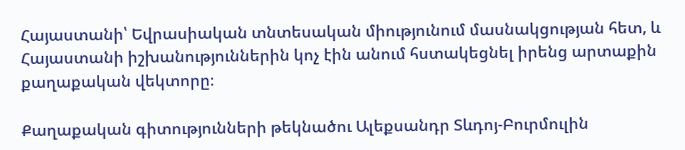Հայաստանի՝ Եվրասիական տնտեսական միությունում մասնակցության հետ, և Հայաստանի իշխանություններին կոչ էին անում հստակեցնել իրենց արտաքին քաղաքական վեկտորը։

Քաղաքական գիտությունների թեկնածու Ալեքսանդր Տևդոյ-Բուրմուլին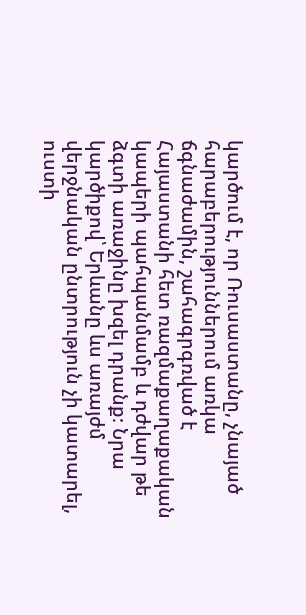կարծում է, որ Ռուսաստանը, չնայած հարաբերություններում առկա ճգնաժամին, շահագրգռված է Հայաստանի հետ ռազմաքաղաքական կապերի պահպանմամբ և դժվար թե ձգտի առաջինը խզել դրանք։ Նրա կարծիքով՝ Երևանը ևս առայժմ վերջնական ընտրություն չի կատարել, ուստի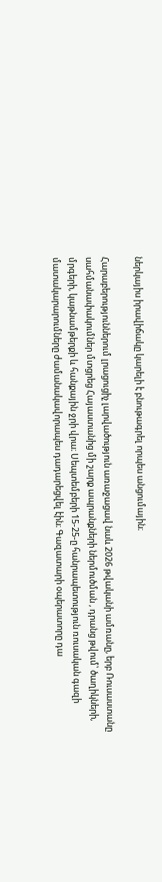ներկայիս իրավիճակը կարելի է բնութագրել որպես անցումային։

Հարաբերություններում լրացուցիչ լարվածություն առաջացավ նաև 2026 թվականի ամռանը, երբ Ռուսաստանը սահմանափակումներ մտցրեց Հայաստանից մի շարք ապրանքների ներմուծման , դրանց թվում՝ ծաղիկների, մրգերի, կաթնամթերքի և հանքային ջրի վրա։ Սեպտեմբերի 15-25-ը հանրապետություն ռուսական գազի մատակարարումները ժամանակավորապես դադարեցվել էին։ Գազատարի օպերատորը դա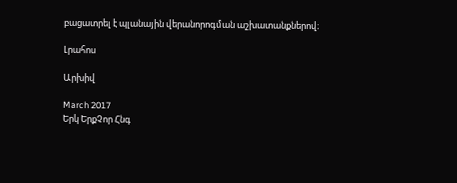բացատրել է պլանային վերանորոգման աշխատանքներով։

Լրահոս

Արխիվ

March 2017
Երկ ԵրքՉոր Հնգ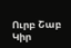Ուրբ Շաբ Կիր